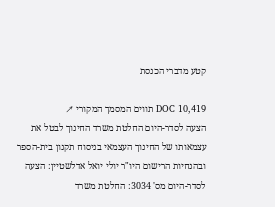קטע מדברי הכנסת

DOC 10,419 תווים המסמך המקורי ↗
הצעה לסדר-היום החלטת משרד החינוך לבטל את עצמאותו של החינוך העצמאי בניסוח תקנון בית-הספר ובהנחיות הרישום היו"ר יולי יואל אדלשטיין: הצעה לסדר-היום מס' 3034: החלטת משרד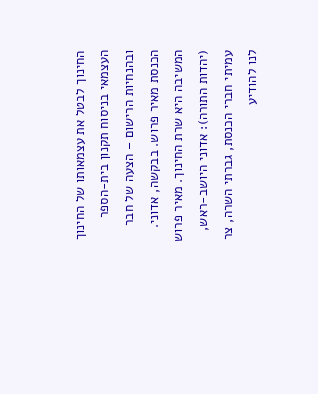החינוך לבטל את עצמאותו של החינוך העצמאי בניסוח תקנון בית-הספר ובהנחיות הרישום – הצעה של חבר הכנסת מאיר פרוש. בבקשה, אדוני. המשיבה היא שרת החינוך. מאיר פרוש (יהדות התורה): אדוני היושב-ראש, עמיתי חברי הכנסת, גברתי השרה, צר לנו להודיע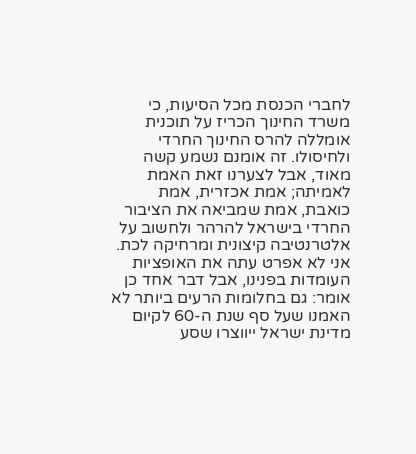לחברי הכנסת מכל הסיעות, כי משרד החינוך הכריז על תוכנית אומללה להרס החינוך החרדי ולחיסולו. זה אומנם נשמע קשה מאוד, אבל לצערנו זאת האמת לאמיתה; אמת אכזרית, אמת כואבת, אמת שמביאה את הציבור החרדי בישראל להרהר ולחשוב על אלטרנטיבה קיצונית ומרחיקה לכת. אני לא אפרט עתה את האופציות העומדות בפנינו, אבל דבר אחד כן אומר: גם בחלומות הרעים ביותר לא האמנו שעל סף שנת ה-60 לקיום מדינת ישראל ייווצרו שסע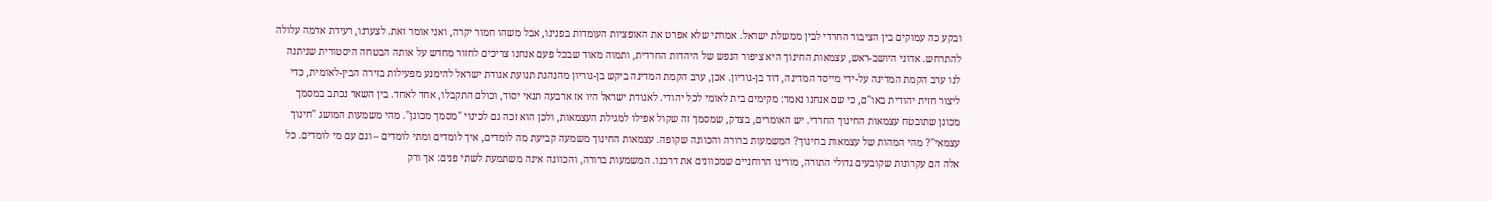ובקע כה עמוקים בין הציבור החרדי לבין ממשלת ישראל. אמרתי שלא אפרט את האופציות העומדות בפנינו, אבל משהו חמור יקרה, ואני אומר זאת. לצערנו, רעידת אדמה עלולה להתרחש. אדוני היושב-ראש, עצמאות החינוך היא ציפור הנפש של היהדות החרדית, ותמוה מאוד שבכל פעם אנחנו צריכים לחזור מחדש על אותה הבטחה היסטורית שניתנה לנו ערב הקמת המדינה על-ידי מייסד המדינה, דוד בן-גוריון. אכן, ערב הקמת המדינה ביקש בן-גוריון מהנהגת תנועת אגודת ישראל להימנע מפעילות בזירה הבין-לאומית, כדי ליצור חזית יהודית באו"ם, כי שם אנחנו נאמר: מקימים בית לאומי לכל יהודי. לאגודת ישראל היו אז ארבעה תנאי יסוד, וכולם התקבלו, אחד לאחד. בין השאר נכתב במסמך מכונן שתובטח עצמאות החינוך החרדי. יש האומרים, בצדק, שמסמך זה שקול אפילו למגילת העצמאות, ולכן הוא זכה גם לכינוי "מסמך מכונן". מהי משמעות המושג "חינוך עצמאי"? מהי המהות של עצמאות בחינוך? המשמעות ברורה והכוונה שקופה. עצמאות החינוך משמעה קביעת מה לומדים, איך לומדים ומתי לומדים – וגם עם מי לומדים. כל אלה הם עקרונות שקובעים גדולי התורה, מורינו הרוחניים שמכוונים את דרכנו. המשמעות ברורה, והכוונה אינה משתמעת לשתי פנים: אך ורק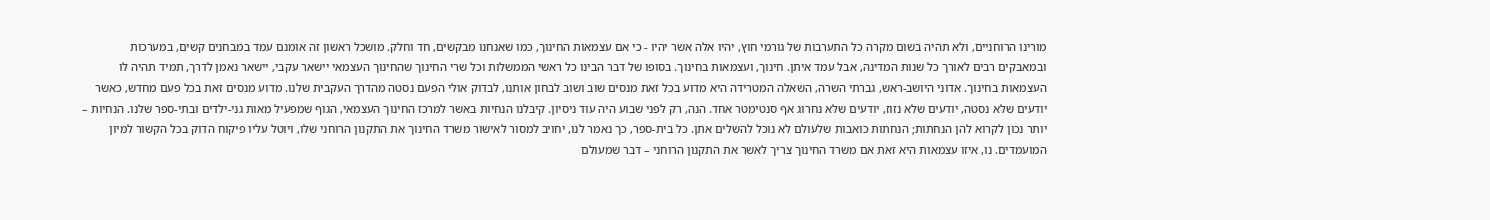מורינו הרוחניים, ולא תהיה בשום מקרה כל התערבות של גורמי חוץ, יהיו אלה אשר יהיו - כי אם עצמאות החינוך, כמו שאנחנו מבקשים, חד וחלק. מושכל ראשון זה אומנם עמד במבחנים קשים, במערכות ובמאבקים רבים לאורך כל שנות המדינה, אבל עמד איתן. חינוך, ועצמאות בחינוך. בסופו של דבר הבינו כל ראשי הממשלות וכל שרי החינוך שהחינוך העצמאי יישאר עקבי, יישאר נאמן לדרך, תמיד תהיה לו העצמאות בחינוך. אדוני היושב-ראש, גברתי השרה, השאלה המטרידה היא מדוע בכל זאת מנסים שוב ושוב לבחון אותנו, לבדוק אולי הפעם נסטה מהדרך העקבית שלנו. מדוע מנסים זאת בכל פעם מחדש, כאשר יודעים שלא נסטה, יודעים שלא נזוז, יודעים שלא נחרוג אף סנטימטר אחד. הנה, רק לפני שבוע היה עוד ניסיון. קיבלנו הנחיות באשר למרכז החינוך העצמאי, הגוף שמפעיל מאות גני-ילדים ובתי-ספר שלנו. הנחיות – יותר נכון לקרוא להן הנחתות; הנחתות כואבות שלעולם לא נוכל להשלים אתן. כל בית-ספר, כך נאמר לנו, יחויב למסור לאישור משרד החינוך את התקנון הרוחני שלו, ויוטל עליו פיקוח הדוק בכל הקשור למיון המועמדים. נו, איזו עצמאות היא זאת אם משרד החינוך צריך לאשר את התקנון הרוחני – דבר שמעולם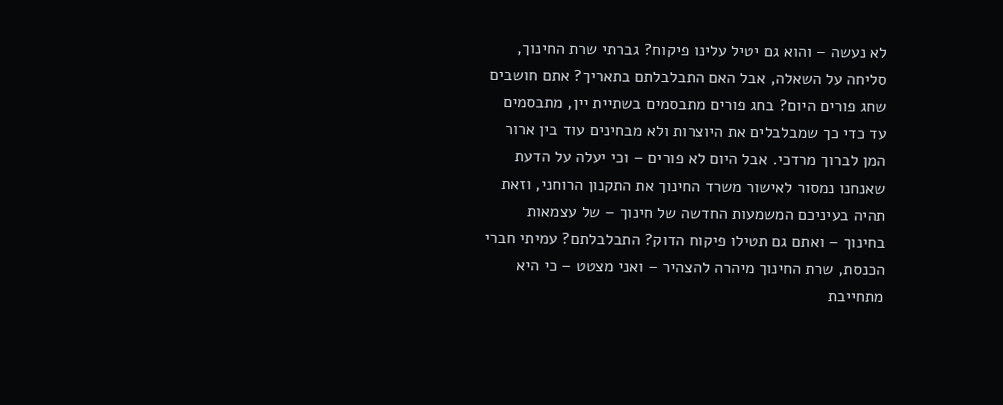לא נעשה – והוא גם יטיל עלינו פיקוח? גברתי שרת החינוך, סליחה על השאלה, אבל האם התבלבלתם בתאריך? אתם חושבים שחג פורים היום? בחג פורים מתבסמים בשתיית יין, מתבסמים עד כדי כך שמבלבלים את היוצרות ולא מבחינים עוד בין ארור המן לברוך מרדכי. אבל היום לא פורים – וכי יעלה על הדעת שאנחנו נמסור לאישור משרד החינוך את התקנון הרוחני, וזאת תהיה בעיניכם המשמעות החדשה של חינוך – של עצמאות בחינוך – ואתם גם תטילו פיקוח הדוק? התבלבלתם? עמיתי חברי הכנסת, שרת החינוך מיהרה להצהיר – ואני מצטט – כי היא מתחייבת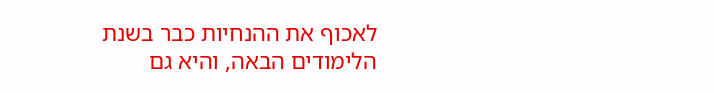לאכוף את ההנחיות כבר בשנת הלימודים הבאה, והיא גם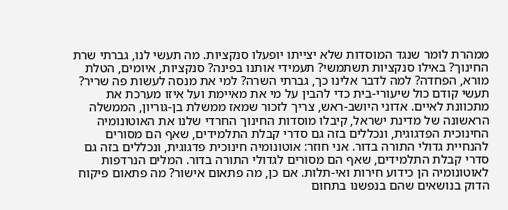ממהרת לומר שנגד המוסדות שלא יצייתו יופעלו סנקציות. מה תעשי לנו, גברתי שרת החינוך? באילו סנקציות תשתמשי? תעמידי אותנו בפינה? סנקציות, איומים, הטלת מורא, הפחדה? למה לדבר אלינו כך, גברתי השרה? למי את מנסה לעשות פה שריר? תעשי קודם כול שיעורי-בית כדי להבין על מי את מאיימת ועל איזו מערכת את מתכוונת לאיים. אדוני היושב-ראש, צריך לזכור שמאז ממשלת בן-גוריון, הממשלה הראשונה של מדינת ישראל, קיבלו מוסדות החינוך החרדי שלנו את האוטונומיה החינוכית הפדגוגית, ונכללים בזה גם סדרי קבלת התלמידים, שאף הם מסורים להנחיית גדולי התורה בדור. אני חוזר: אוטונומיה חינוכית פדגוגית, ונכללים בזה גם סדרי קבלת התלמידים, שאף הם מסורים לגדולי התורה בדור. המלים הנרדפות לאוטונומיה הן כידוע חירות ואי-תלות. אם כן, מה פתאום אישור? מה פתאום פיקוח הדוק בנושאים שהם בנפשנו בתחום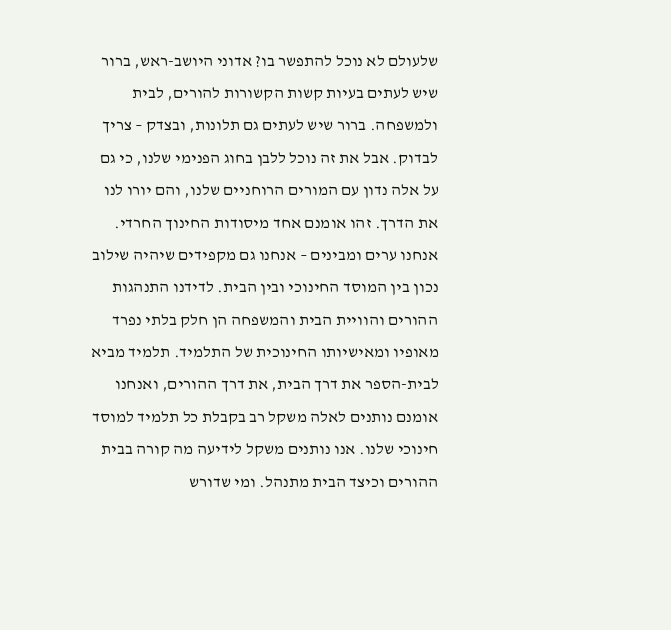שלעולם לא נוכל להתפשר בו? אדוני היושב-ראש, ברור שיש לעתים בעיות קשות הקשורות להורים, לבית ולמשפחה. ברור שיש לעתים גם תלונות, ובצדק – צריך לבדוק. אבל את זה נוכל ללבן בחוג הפנימי שלנו, כי גם על אלה נדון עם המורים הרוחניים שלנו, והם יורו לנו את הדרך. זהו אומנם אחד מיסודות החינוך החרדי. אנחנו ערים ומבינים – אנחנו גם מקפידים שיהיה שילוב נכון בין המוסד החינוכי ובין הבית. לדידנו התנהגות ההורים והוויית הבית והמשפחה הן חלק בלתי נפרד מאופיו ומאישיותו החינוכית של התלמיד. תלמיד מביא לבית-הספר את דרך הבית, את דרך ההורים, ואנחנו אומנם נותנים לאלה משקל רב בקבלת כל תלמיד למוסד חינוכי שלנו. אנו נותנים משקל לידיעה מה קורה בבית ההורים וכיצד הבית מתנהל. ומי שדורש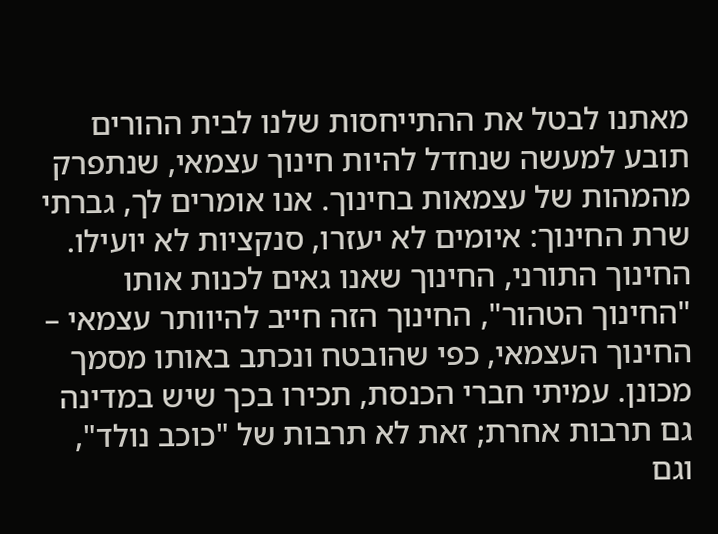מאתנו לבטל את ההתייחסות שלנו לבית ההורים תובע למעשה שנחדל להיות חינוך עצמאי, שנתפרק מהמהות של עצמאות בחינוך. אנו אומרים לך, גברתי שרת החינוך: איומים לא יעזרו, סנקציות לא יועילו. החינוך התורני, החינוך שאנו גאים לכנות אותו "החינוך הטהור", החינוך הזה חייב להיוותר עצמאי – החינוך העצמאי, כפי שהובטח ונכתב באותו מסמך מכונן. עמיתי חברי הכנסת, תכירו בכך שיש במדינה גם תרבות אחרת; זאת לא תרבות של "כוכב נולד", וגם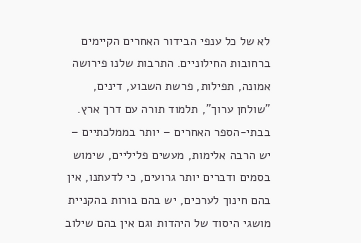לא של כל ענפי הבידור האחרים הקיימים ברחובות החילוניים. התרבות שלנו פירושה אמונה, תפילות, פרשת השבוע, דינים, "שולחן ערוך", תלמוד תורה עם דרך ארץ. בבתי-הספר האחרים – יותר בממלכתיים – יש הרבה אלימות, מעשים פליליים, שימוש בסמים ודברים יותר גרועים, כי לדעתנו, אין בהם חינוך לערכים, יש בהם בורות בהקניית מושגי היסוד של היהדות וגם אין בהם שילוב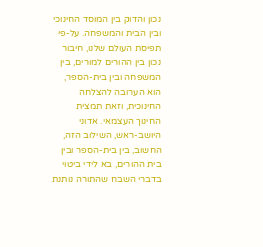נכון והדוק בין המוסד החינוכי ובין הבית והמשפחה. על-פי תפיסת העולם שלנו, חיבור נכון בין ההורים למורים, בין המשפחה ובין בית-הספר, הוא הערובה להצלחה החינוכית, וזאת תמצית החינוך העצמאי. אדוני היושב-ראש, השילוב הזה, החשוב, בין בית-הספר ובין בית ההורים, בא לידי ביטוי בדברי השבח שהתורה נותנת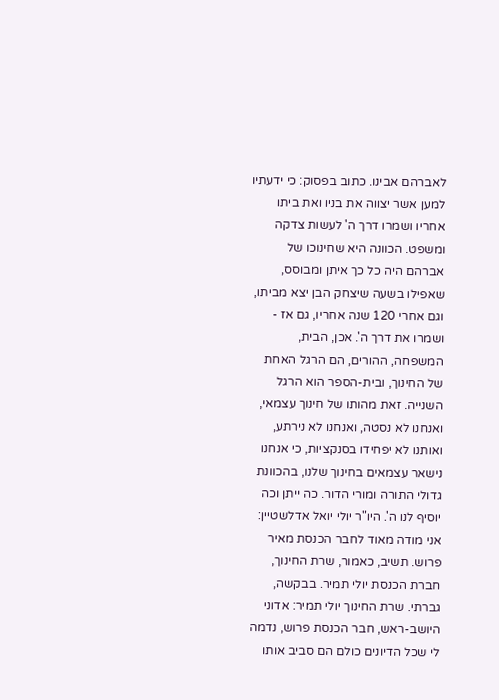לאברהם אבינו. כתוב בפסוק: כי ידעתיו למען אשר יצווה את בניו ואת ביתו אחריו ושמרו דרך ה' לעשות צדקה ומשפט. הכוונה היא שחינוכו של אברהם היה כל כך איתן ומבוסס, שאפילו בשעה שיצחק הבן יצא מביתו, וגם אחרי 120 שנה אחריו, גם אז - ושמרו את דרך ה'. אכן, הבית, המשפחה, ההורים, הם הרגל האחת של החינוך, ובית-הספר הוא הרגל השנייה. זאת מהותו של חינוך עצמאי, ואנחנו לא נסטה, ואנחנו לא נירתע, ואותנו לא יפחידו בסנקציות, כי אנחנו נישאר עצמאים בחינוך שלנו, בהכוונת גדולי התורה ומורי הדור. כה ייתן וכה יוסיף לנו ה'. היו"ר יולי יואל אדלשטיין: אני מודה מאוד לחבר הכנסת מאיר פרוש. תשיב, כאמור, שרת החינוך, חברת הכנסת יולי תמיר. בבקשה, גברתי. שרת החינוך יולי תמיר: אדוני היושב-ראש, חבר הכנסת פרוש, נדמה לי שכל הדיונים כולם הם סביב אותו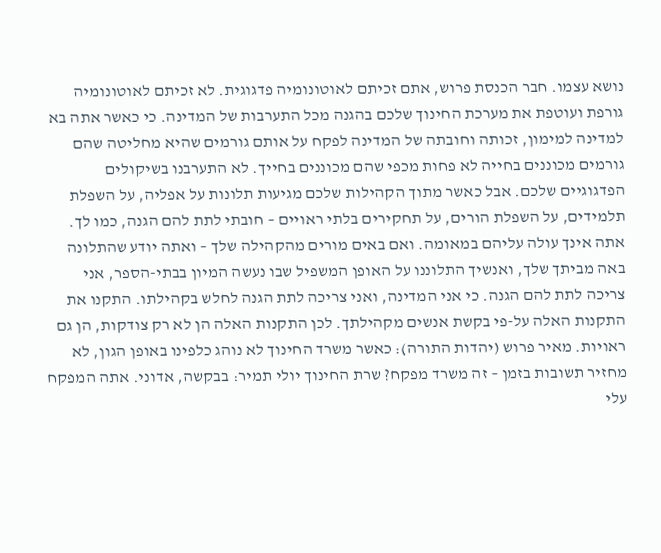נושא עצמו. חבר הכנסת פרוש, אתם זכיתם לאוטונומיה פדגוגית. לא זכיתם לאוטונומיה גורפת ועוטפת את מערכת החינוך שלכם בהגנה מכל התערבות של המדינה. כי כאשר אתה בא למדינה למימון, זכותה וחובתה של המדינה לפקח על אותם גורמים שהיא מחליטה שהם גורמים מכוננים בחייה לא פחות מכפי שהם מכוננים בחייך. לא התערבנו בשיקולים הפדגוגיים שלכם. אבל כאשר מתוך הקהילות שלכם מגיעות תלונות על אפליה, על השפלת תלמידים, על השפלת הורים, על תחקירים בלתי ראויים – חובתי לתת להם הגנה, כמו לך. אתה אינך עולה עליהם במאומה. ואם באים מורים מהקהילה שלך – ואתה יודע שהתלונה באה מביתך שלך, ואנשיך התלוננו על האופן המשפיל שבו נעשה המיון בבתי-הספר, אני צריכה לתת להם הגנה. כי אני המדינה, ואני צריכה לתת הגנה לחלש בקהילתו. התקנו את התקנות האלה על-פי בקשת אנשים מקהילתך. לכן התקנות האלה הן לא רק צודקות, הן גם ראויות. מאיר פרוש (יהדות התורה): כאשר משרד החינוך לא נוהג כלפינו באופן הגון, לא מחזיר תשובות בזמן – זה משרד מפקח? שרת החינוך יולי תמיר: בבקשה, אדוני. אתה המפקח עלי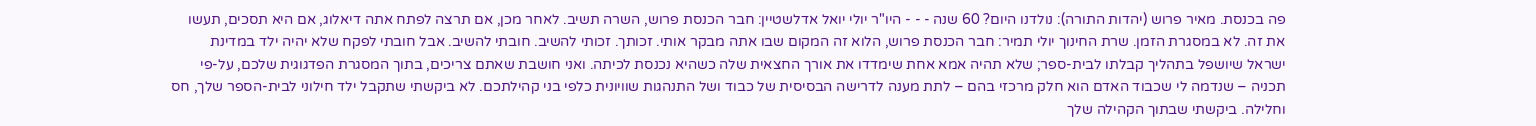פה בכנסת. מאיר פרוש (יהדות התורה): נולדנו היום? 60 שנה - - - היו"ר יולי יואל אדלשטיין: חבר הכנסת פרוש, השרה תשיב. לאחר מכן, אם תרצה לפתח אתה דיאלוג, אם היא תסכים, תעשו את זה. לא במסגרת הזמן. שרת החינוך יולי תמיר: חבר הכנסת פרוש, הלוא זה המקום שבו אתה מבקר אותי. זכותך. זכותי להשיב. חובתי להשיב. אבל חובתי לפקח שלא יהיה ילד במדינת ישראל שיושפל בתהליך קבלתו לבית-ספר; שלא תהיה אמא אחת שימדדו את אורך החצאית שלה כשהיא נכנסת לכיתה. ואני חושבת שאתם צריכים, בתוך המסגרת הפדגוגית שלכם, על-פי תכניה – שנדמה לי שכבוד האדם הוא חלק מרכזי בהם – לתת מענה לדרישה הבסיסית של כבוד ושל התנהגות שוויונית כלפי בני קהילתכם. לא ביקשתי שתקבל ילד חילוני לבית-הספר שלך, חס וחלילה. ביקשתי שבתוך הקהילה שלך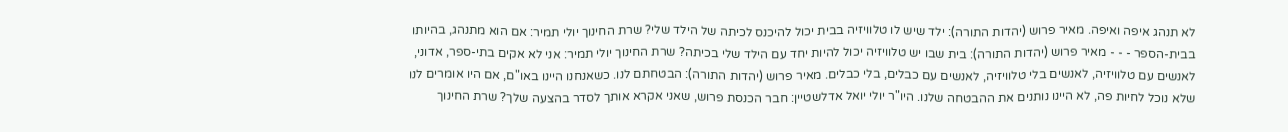לא תנהג איפה ואיפה. מאיר פרוש (יהדות התורה): ילד שיש לו טלוויזיה בבית יכול להיכנס לכיתה של הילד שלי? שרת החינוך יולי תמיר: אם הוא מתנהג, בהיותו בבית-הספר - - - מאיר פרוש (יהדות התורה): בית שבו יש טלוויזיה יכול להיות יחד עם הילד שלי בכיתה? שרת החינוך יולי תמיר: אני לא אקים בתי-ספר, אדוני, לאנשים עם טלוויזיה, לאנשים בלי טלוויזיה, לאנשים עם כבלים, בלי כבלים. מאיר פרוש (יהדות התורה): הבטחתם לנו. כשאנחנו היינו באו"ם, אם היו אומרים לנו שלא נוכל לחיות פה, לא היינו נותנים את ההבטחה שלנו. היו"ר יולי יואל אדלשטיין: חבר הכנסת פרוש, שאני אקרא אותך לסדר בהצעה שלך? שרת החינוך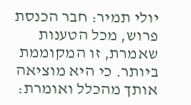יולי תמיר: חבר הכנסת פרוש, מכל הטענות שאמרת, זו המקוממת ביותר. כי היא מוציאה אותך מהכלל ואומרת: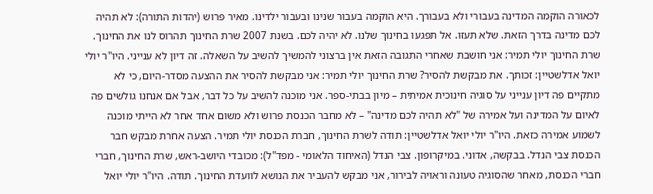לכאורה הוקמה המדינה בעבורי ולא בעבורך. היא הוקמה בעבור שנינו ובעבור ילדינו. מאיר פרוש (יהדות התורה): לא תהיה לכם מדינה בדרך הזאת. שלא תעזו. אל תפגעו בחינוך שלנו. לא יהיה לכם. בשנת 2007 שרת החינוך תהרוס לנו את החינוך. שרת החינוך יולי תמיר: אני חושבת שאחרי התגובה הזאת אין ברצוני להמשיך להשיב על השאלה. זה דיון לא ענייני. היו"ר יולי יואל אדלשטיין: זכותך. את מבקשת להסיר? שרת החינוך יולי תמיר: אני מבקשת להסיר את ההצעה מסדר-היום, כי לא מתקיים פה דיון ענייני על סוגיה חינוכית אמיתית – מיון בבתי-ספר. אני מוכנה להשיב על כל דבר, אבל אם אנחנו גולשים פה לאיום על המדינה ועל אמירה של "לא תהיה לכם מדינה" – לא מחבר הכנסת פרוש ולא משום אחד אחר לא הייתי מוכנה לשמוע אמירה כזאת. היו"ר יולי יואל אדלשטיין: תודה לשרת החינוך, חברת הכנסת יולי תמיר. הצעה אחרת מבקש חבר הכנסת צבי הנדל. בבקשה, אדוני. במיקרופון. צבי הנדל (האיחוד הלאומי - מפד"ל): מכובדי היושב-ראש, שרת החינוך, חברי חברי הכנסת, מאחר שהסוגיה טעונה וראויה לבירור, אני מבקש להעביר את הנושא לוועדת החינוך. תודה. היו"ר יולי יואל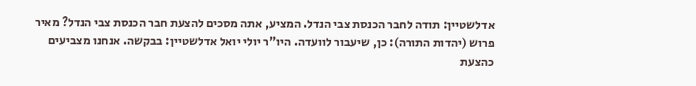אדלשטיין: תודה לחבר הכנסת צבי הנדל. המציע, אתה מסכים להצעת חבר הכנסת צבי הנדל? מאיר פרוש (יהדות התורה): כן, שיעבור לוועדה. היו"ר יולי יואל אדלשטיין: בבקשה. אנחנו מצביעים כהצעת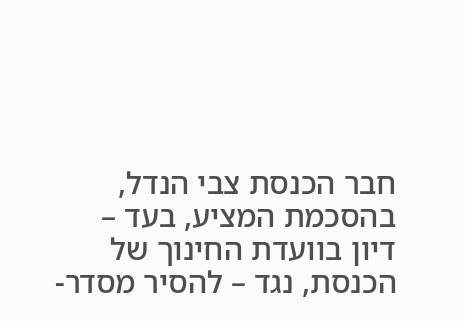חבר הכנסת צבי הנדל, בהסכמת המציע, בעד – דיון בוועדת החינוך של הכנסת, נגד – להסיר מסדר-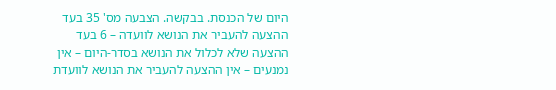היום של הכנסת. בבקשה. הצבעה מס' 35 בעד ההצעה להעביר את הנושא לוועדה – 6 בעד ההצעה שלא לכלול את הנושא בסדר-היום – אין נמנעים – אין ההצעה להעביר את הנושא לוועדת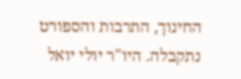החינוך, התרבות והספורט נתקבלה. היו"ר יולי יואל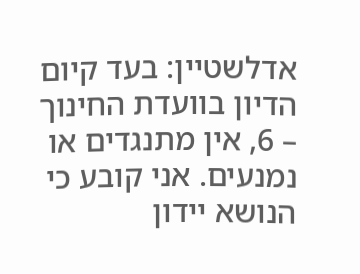אדלשטיין: בעד קיום הדיון בוועדת החינוך – 6, אין מתנגדים או נמנעים. אני קובע כי הנושא יידון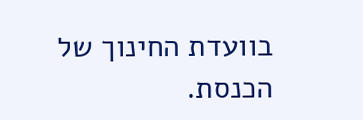בוועדת החינוך של הכנסת.